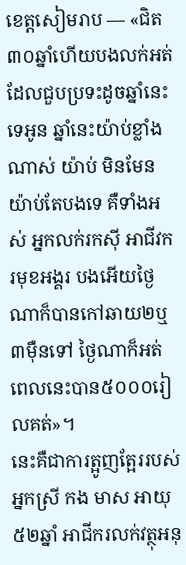ខេត្តសៀមរាប — «ជិត៣០ឆ្នាំហើយបងលក់អត់ដែលជួបប្រទះដូចឆ្នាំនេះទេអូន ឆ្នាំនេះយ៉ាប់ខ្លាំងណាស់ យ៉ាប់ មិនមែនយ៉ាប់តែបងទេ គឺទាំងអស់ អ្នកលក់រកស៊ី អាជីវករមុខអង្គរ បងអើយថ្ងៃណាក៏បានកៅឆាយ២ឬ៣ម៉ឺនទៅ ថ្ងៃណាក៏អត់ ពេលនេះបាន៥០០០រៀលគត់»។
នេះគឺជាការត្អូញត្អែររបស់អ្នកស្រី កង មាស អាយុ៥២ឆ្នាំ អាជីករលក់វត្ថុអនុ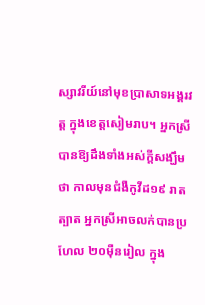ស្សាវរីយ៍នៅមុខប្រាសាទអង្គរវត្ត ក្នុងខេត្តសៀមរាប។ អ្នកស្រីបានឱ្យដឹងទាំងអស់ក្តីសង្ឃឹមថា កាលមុនជំងឺកូវីដ១៩ រាតត្បាត អ្នកស្រីអាចលក់បានប្រហែល ២០ម៉ឺនរៀល ក្នុង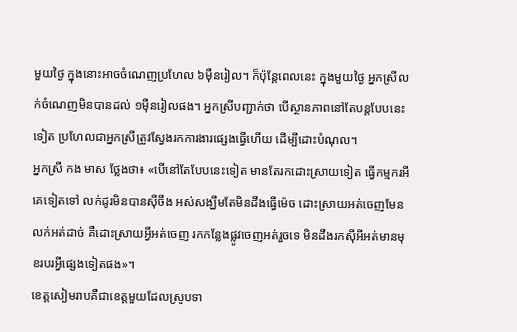មួយថ្ងៃ ក្នុងនោះអាចចំណេញប្រហែល ៦ម៉ឺនរៀល។ ក៏ប៉ុន្តែពេលនេះ ក្នុងមួយថ្ងៃ អ្នកស្រីលក់ចំណេញមិនបានដល់ ១ម៉ឺនរៀលផង។ អ្នកស្រីបញ្ជាក់ថា បើស្ថានភាពនៅតែបន្តបែបនេះទៀត ប្រហែលជាអ្នកស្រីត្រូវស្វែងរកការងារផ្សេងធ្វើហើយ ដើម្បីដោះបំណុល។
អ្នកស្រី កង មាស ថ្លែងថា៖ «បើនៅតែបែបនេះទៀត មានតែរកដោះស្រាយទៀត ធ្វើកម្មករអីគេទៀតទៅ លក់ដូរមិនបានស៊ីចឹង អស់សង្ឃឹមតែមិនដឹងធ្វើម៉េច ដោះស្រាយអត់ចេញមែន លក់អត់ដាច់ គឺដោះស្រាយអ្វីអត់ចេញ រកកន្លែងផ្លូវចេញអត់រួចទេ មិនដឹងរកស៊ីអីអត់មានមុខរបរអ្វីផ្សេងទៀតផង»។
ខេត្តសៀមរាបគឺជាខេត្តមួយដែលស្រូបទា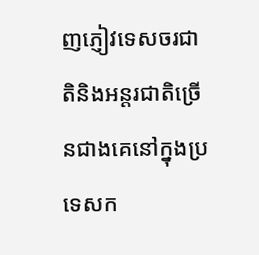ញភ្ញៀវទេសចរជាតិនិងអន្តរជាតិច្រើនជាងគេនៅក្នុងប្រទេសក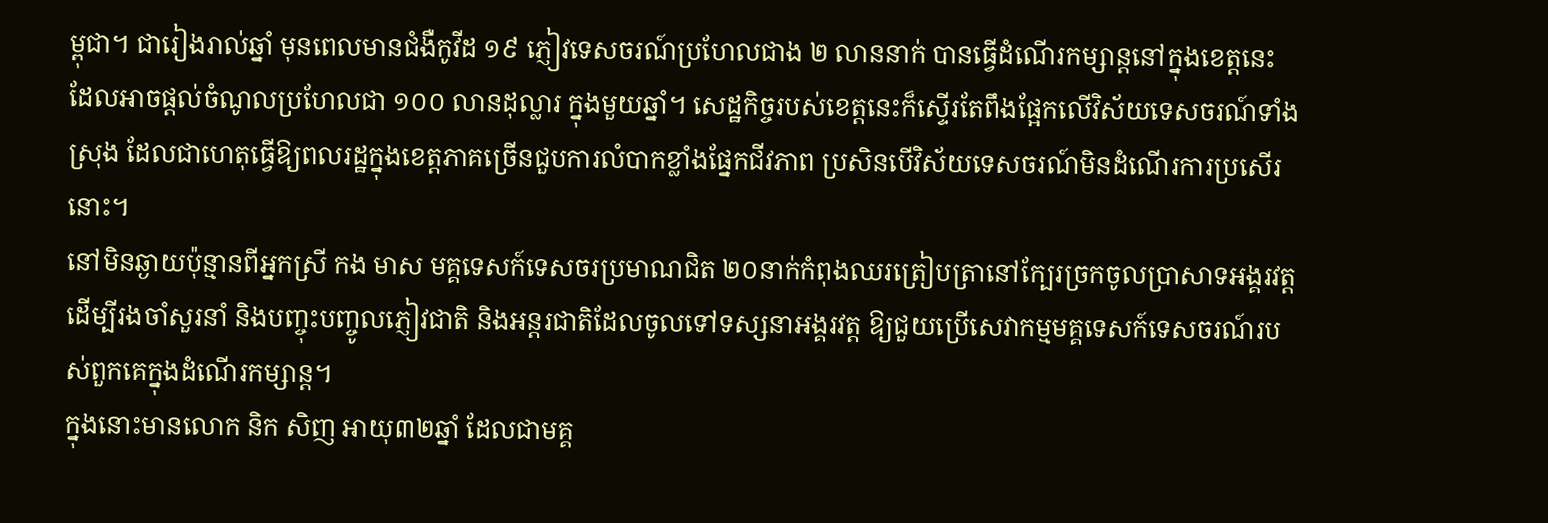ម្ពុជា។ ជារៀងរាល់ឆ្នាំ មុនពេលមានជំងឺកូវីដ ១៩ ភ្ញៀវទេសចរណ៍ប្រហែលជាង ២ លាននាក់ បានធ្វើដំណើរកម្សាន្តនៅក្នុងខេត្តនេះ ដែលអាចផ្តល់ចំណូលប្រហែលជា ១០០ លានដុល្លារ ក្នុងមួយឆ្នាំ។ សេដ្ឋកិច្ចរបស់ខេត្តនេះក៏ស្ទើរតែពឹងផ្អែកលើវិស័យទេសចរណ៍ទាំងស្រុង ដែលជាហេតុធ្វើឱ្យពលរដ្ឋក្នុងខេត្តភាគច្រើនជួបការលំបាកខ្លាំងផ្នែកជីវភាព ប្រសិនបើវិស័យទេសចរណ៍មិនដំណើរការប្រសើរនោះ។
នៅមិនឆ្ងាយប៉ុន្មានពីអ្នកស្រី កង មាស មគ្គទេសក៍ទេសចរប្រមាណជិត ២០នាក់កំពុងឈរត្រៀបត្រានៅក្បែរច្រកចូលប្រាសាទអង្គរវត្ត ដើម្បីរងចាំសួរនាំ និងបញ្ចុះបញ្ចូលភ្ញៀវជាតិ និងអន្តរជាតិដែលចូលទៅទស្សនាអង្គរវត្ត ឱ្យជួយប្រើសេវាកម្មមគ្គទេសក៍ទេសចរណ៍របស់ពួកគេក្នុងដំណើរកម្សាន្ត។
ក្នុងនោះមានលោក និក សិញ អាយុ៣២ឆ្នាំ ដែលជាមគ្គ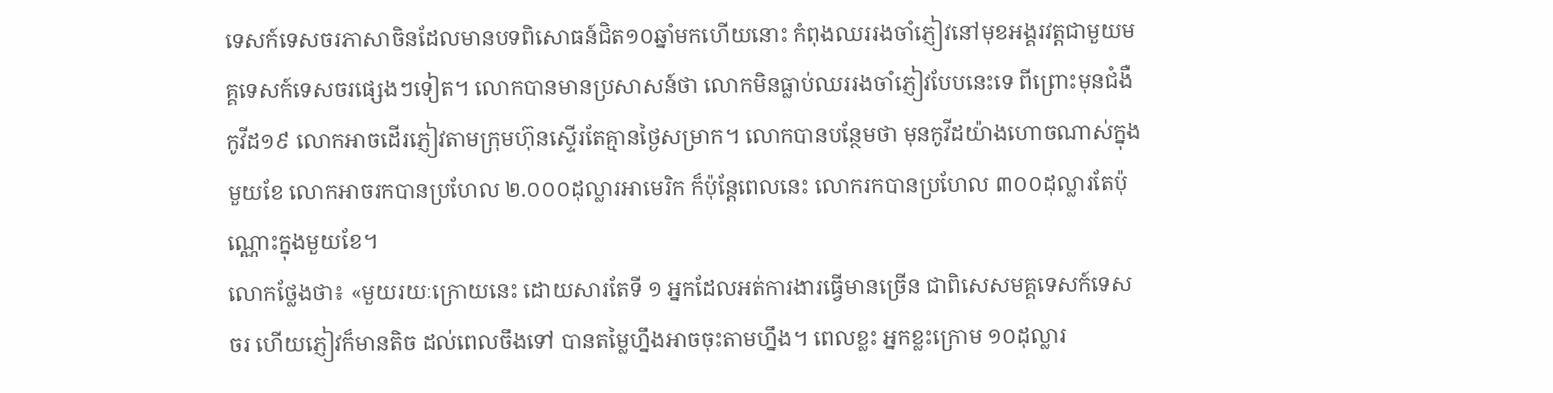ទេសក៍ទេសចរភាសាចិនដែលមានបទពិសោធន៍ជិត១០ឆ្នាំមកហើយនោះ កំពុងឈររងចាំភ្ញៀវនៅមុខអង្គរវត្តជាមួយមគ្គទេសក៍ទេសចរផ្សេងៗទៀត។ លោកបានមានប្រសាសន៍ថា លោកមិនធ្លាប់ឈររងចាំភ្ញៀវបែបនេះទេ ពីព្រោះមុនជំងឺកូវីដ១៩ លោកអាចដើរភ្ញៀវតាមក្រុមហ៊ុនស្ទើរតែគ្មានថ្ងៃសម្រាក។ លោកបានបន្ថែមថា មុនកូវីដយ៉ាងហោចណាស់ក្នុងមួយខែ លោកអាចរកបានប្រហែល ២.០០០ដុល្លារអាមេរិក ក៏ប៉ុន្តែពេលនេះ លោករកបានប្រហែល ៣០០ដុល្លារតែប៉ុណ្ណោះក្នុងមួយខែ។
លោកថ្លែងថា៖ «មួយរយៈក្រោយនេះ ដោយសារតែទី ១ អ្នកដែលអត់ការងារធ្វើមានច្រើន ជាពិសេសមគ្គទេសក៍ទេសចរ ហើយភ្ញៀវក៏មានតិច ដល់ពេលចឹងទៅ បានតម្លៃហ្នឹងអាចចុះតាមហ្នឹង។ ពេលខ្លះ អ្នកខ្លះក្រោម ១០ដុល្លារ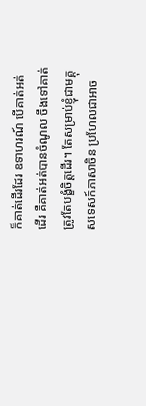ក៏គាត់ដើរដែរ ឧទាហរណ៍ បើគាត់អត់ដើរ គឺគាត់អត់បានចំណូល ចឹងទៅគាត់ត្រូវតែបង្ខំចិត្តដើរ។ តែសម្រាប់ខ្ញុំជាមគ្គុសទេសក៍ភាសាចិន ប្រហែលជាអាច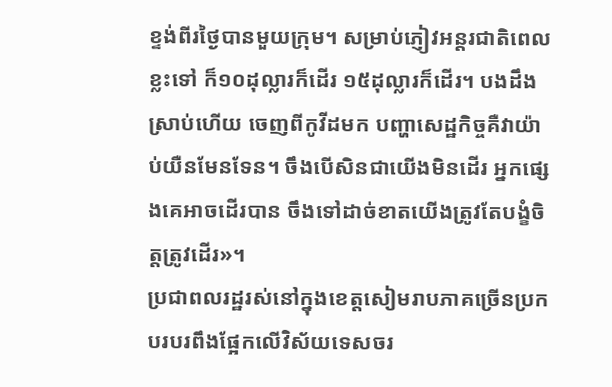ខ្ទង់ពីរថ្ងៃបានមួយក្រុម។ សម្រាប់ភ្ញៀវអន្តរជាតិពេលខ្លះទៅ ក៏១០ដុល្លារក៏ដើរ ១៥ដុល្លារក៏ដើរ។ បងដឹងស្រាប់ហើយ ចេញពីកូវីដមក បញ្ហាសេដ្ឋកិច្ចគឺវាយ៉ាប់យឺនមែនទែន។ ចឹងបើសិនជាយើងមិនដើរ អ្នកផ្សេងគេអាចដើរបាន ចឹងទៅដាច់ខាតយើងត្រូវតែបង្ខំចិត្តត្រូវដើរ»។
ប្រជាពលរដ្ឋរស់នៅក្នុងខេត្តសៀមរាបភាគច្រើនប្រកបរបរពឹងផ្អែកលើវិស័យទេសចរ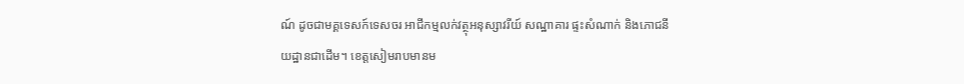ណ៍ ដូចជាមគ្គទេសក៍ទេសចរ អាជីកម្មលក់វត្ថុអនុស្សាវរីយ៍ សណ្ឋាគារ ផ្ទះសំណាក់ និងភោជនីយដ្ឋានជាដើម។ ខេត្តសៀមរាបមានម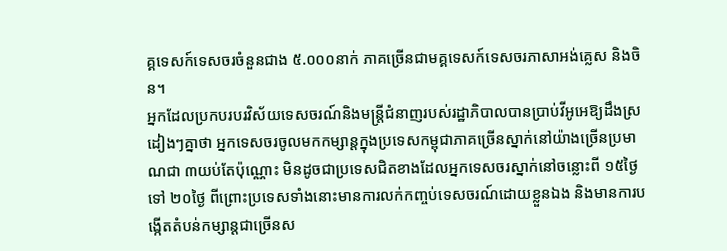គ្គទេសក៍ទេសចរចំនួនជាង ៥.០០០នាក់ ភាគច្រើនជាមគ្គទេសក៍ទេសចរភាសាអង់គ្លេស និងចិន។
អ្នកដែលប្រកបរបរវិស័យទេសចរណ៍និងមន្ត្រីជំនាញរបស់រដ្ឋាភិបាលបានប្រាប់វីអូអេឱ្យដឹងស្រដៀងៗគ្នាថា អ្នកទេសចរចូលមកកម្សាន្តក្នុងប្រទេសកម្ពុជាភាគច្រើនស្នាក់នៅយ៉ាងច្រើនប្រមាណជា ៣យប់តែប៉ុណ្ណោះ មិនដូចជាប្រទេសជិតខាងដែលអ្នកទេសចរស្នាក់នៅចន្លោះពី ១៥ថ្ងៃទៅ ២០ថ្ងៃ ពីព្រោះប្រទេសទាំងនោះមានការលក់កញ្ចប់ទេសចរណ៍ដោយខ្លួនឯង និងមានការបង្កើតតំបន់កម្សាន្តជាច្រើនស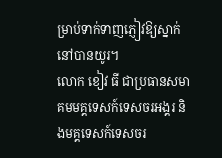ម្រាប់ទាក់ទាញភ្ញៀវឱ្យស្នាក់នៅបានយូរ។
លោក ខៀវ ធី ជាប្រធានសមាគមមគ្គទេសក៍ទេសចរអង្គរ និងមគ្គទេសក៍ទេសចរ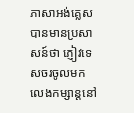ភាសាអង់គ្លេស បានមានប្រសាសន៍ថា ភ្ញៀវទេសចរចូលមកលេងកម្សាន្តនៅ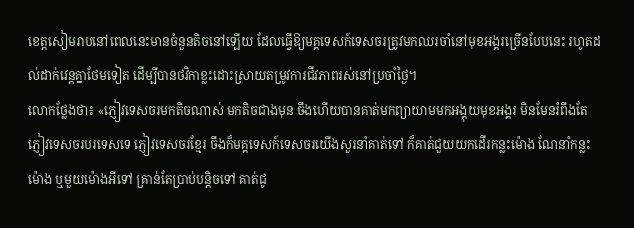ខេត្តសៀមរាបនៅពេលនេះមានចំនួនតិចនៅឡើយ ដែលធ្វើឱ្យមគ្គទេសក៍ទេសចរត្រូវមកឈរចាំនៅមុខអង្គរច្រើនបែបនេះ រហូតដល់ដាក់វេន្តគ្នាថែមទៀត ដើម្បីបានថវិកាខ្លះដោះស្រាយតម្រូវការជីវភាពរស់នៅប្រចាំថ្ងៃ។
លោកថ្លែងថា៖ «ភ្ញៀវទេសចរមកតិចណាស់ មកតិចជាងមុន ចឹងហើយបានគាត់មកព្យាយាមមកអង្គុយមុខអង្គរ មិនមែនរំពឹងតែភ្ញៀវទេសចរបរទេសទេ ភ្ញៀវទេសចរខ្មែរ ចឹងក៏មគ្គទេសក៍ទេសចរយើងសួរនាំគាត់ទៅ ក៏គាត់ជួយយកដើរកន្លះម៉ោង ណែនាំកន្លះម៉ោង ឬមួយម៉ោងអីទៅ គ្រាន់តែប្រាប់បន្តិចទៅ គាត់ជូ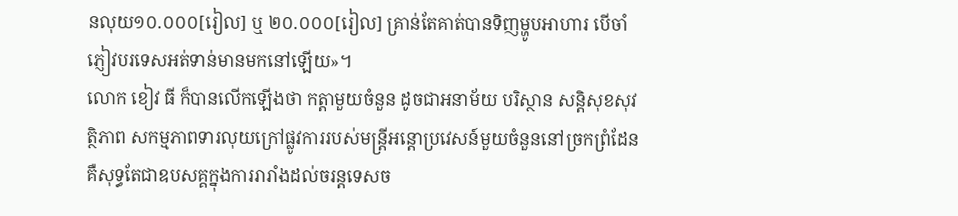នលុយ១០.០០០[រៀល] ឬ ២០.០០០[រៀល] គ្រាន់តែគាត់បានទិញម្ហូបអាហារ បើចាំភ្ញៀវបរទេសអត់ទាន់មានមកនៅឡើយ»។
លោក ខៀវ ធី ក៏បានលើកឡើងថា កត្តាមួយចំនួន ដូចជាអនាម័យ បរិស្ថាន សន្តិសុខសុវត្ថិភាព សកម្មភាពទារលុយក្រៅផ្លូវការរបស់មន្ត្រីអន្តោប្រវេសន៍មួយចំនួននៅច្រកព្រំដែន គឺសុទ្ធតែជាឧបសគ្គក្នុងការរារាំងដល់ចរន្តទេសច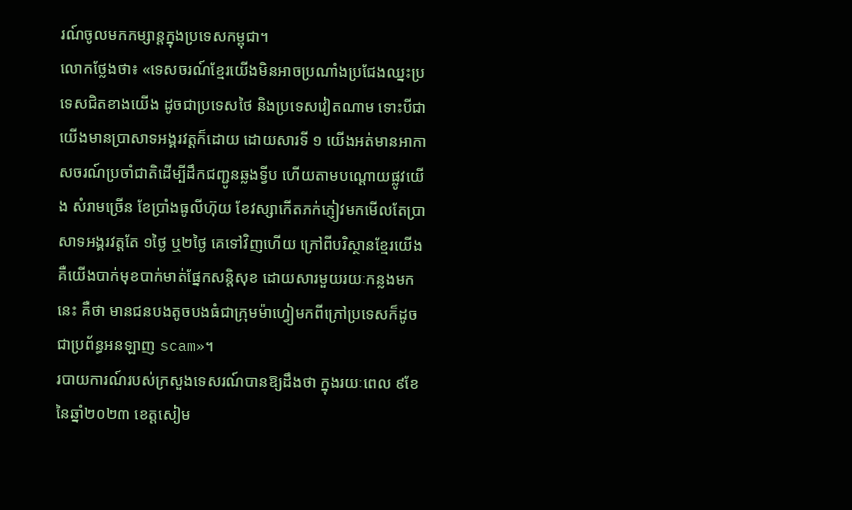រណ៍ចូលមកកម្សាន្តក្នុងប្រទេសកម្ពុជា។
លោកថ្លែងថា៖ «ទេសចរណ៍ខ្មែរយើងមិនអាចប្រណាំងប្រជែងឈ្នះប្រទេសជិតខាងយើង ដូចជាប្រទេសថៃ និងប្រទេសវៀតណាម ទោះបីជាយើងមានប្រាសាទអង្គរវត្តក៏ដោយ ដោយសារទី ១ យើងអត់មានអាកាសចរណ៍ប្រចាំជាតិដើម្បីដឹកជញ្ជូនឆ្លងទ្វីប ហើយតាមបណ្តោយផ្លូវយើង សំរាមច្រើន ខែប្រាំងធូលីហ៊ុយ ខែវស្សាកើតភក់ភ្ញៀវមកមើលតែប្រាសាទអង្គរវត្តតែ ១ថ្ងៃ ឬ២ថ្ងៃ គេទៅវិញហើយ ក្រៅពីបរិស្ថានខ្មែរយើងគឺយើងបាក់មុខបាក់មាត់ផ្នែកសន្តិសុខ ដោយសារមួយរយៈកន្លងមកនេះ គឺថា មានជនបងតូចបងធំជាក្រុមម៉ាហ្វៀមកពីក្រៅប្រទេសក៏ដូចជាប្រព័ន្ធអនឡាញ scam»។
របាយការណ៍របស់ក្រសួងទេសរណ៍បានឱ្យដឹងថា ក្នុងរយៈពេល ៩ខែនៃឆ្នាំ២០២៣ ខេត្តសៀម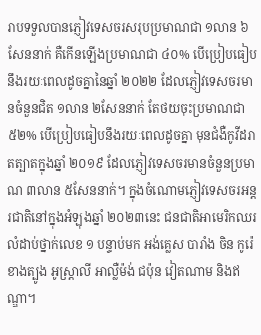រាបទទួលបានភ្ញៀវទេសចរសរុបប្រមាណជា ១លាន ៦សែននាក់ គឺកើនឡើងប្រមាណជា ៤០% បើប្រៀបធៀបនឹងរយៈពេលដូចគ្នានៃឆ្នាំ ២០២២ ដែលភ្ញៀវទេសចរមានចំនួនជិត ១លាន ២សែននាក់ តែថយចុះប្រមាណជា ៥២% បើប្រៀបធៀបនឹងរយៈពេលដូចគ្នា មុនជំងឺកូវីដរាតត្បាតក្នុងឆ្នាំ ២០១៩ ដែលភ្ញៀវទេសចរមានចំនួនប្រមាណ ៣លាន ៥សែននាក់។ ក្នុងចំណោមភ្ញៀវទេសចរអន្តរជាតិនៅក្នុងអំឡុងឆ្នាំ ២០២៣នេះ ជនជាតិអាមេរិកឈរលំដាប់ថ្នាក់លេខ ១ បន្ទាប់មក អង់គ្លេស បារាំង ចិន កូរ៉េខាងត្បូង អូស្ត្រាលី អាល្លឺម៉ង់ ជប៉ុន វៀតណាម និងឥណ្ឌា។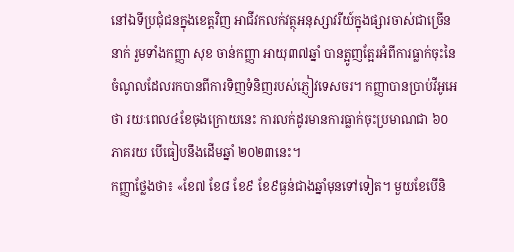នៅឯទីប្រជុំជនក្នុងខេត្តវិញ អាជីវកលក់វត្ថុអនុស្សាវរីយ៍ក្នុងផ្សារចាស់ជាច្រើននាក់ រួមទាំងកញ្ញា សុខ ចាន់កញ្ញា អាយុ៣៧ឆ្នាំ បានត្អូញត្អែរអំពីការធ្លាក់ចុះនៃចំណូលដែលរកបានពីការទិញទំនិញរបស់ភ្ញៀវទេសចរ។ កញ្ញាបានប្រាប់វីអូអេថា រយៈពេល៤ខែចុងក្រោយនេះ ការលក់ដូរមានការធ្លាក់ចុះប្រមាណជា ៦០ភាគរយ បើធៀបនឹងដើមឆ្នាំ ២០២៣នេះ។
កញ្ញាថ្លែងថា៖ «ខែ៧ ខែ៨ ខែ៩ ខែ៩ធ្ងន់ជាងឆ្នាំមុនទៅទៀត។ មួយខែបើនិ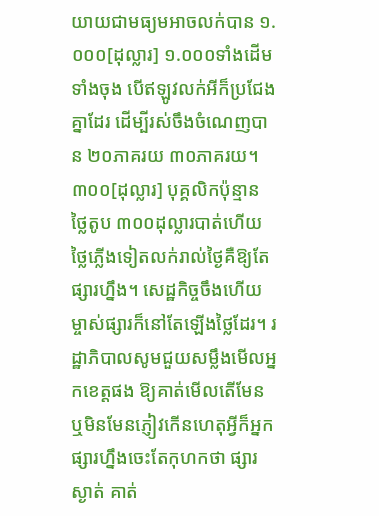យាយជាមធ្យមអាចលក់បាន ១.០០០[ដុល្លារ] ១.០០០ទាំងដើមទាំងចុង បើឥឡូវលក់អីក៏ប្រជែងគ្នាដែរ ដើម្បីរស់ចឹងចំណេញបាន ២០ភាគរយ ៣០ភាគរយ។ ៣០០[ដុល្លារ] បុគ្គលិកប៉ុន្មាន ថ្លៃតូប ៣០០ដុល្លារបាត់ហើយ ថ្លៃភ្លើងទៀតលក់រាល់ថ្ងៃគឺឱ្យតែផ្សារហ្នឹង។ សេដ្ឋកិច្ចចឹងហើយ ម្ចាស់ផ្សារក៏នៅតែឡើងថ្លៃដែរ។ រដ្ឋាភិបាលសូមជួយសម្លឹងមើលអ្នកខេត្តផង ឱ្យគាត់មើលតើមែន ឬមិនមែនភ្ញៀវកើនហេតុអ្វីក៏អ្នកផ្សារហ្នឹងចេះតែកុហកថា ផ្សារស្ងាត់ គាត់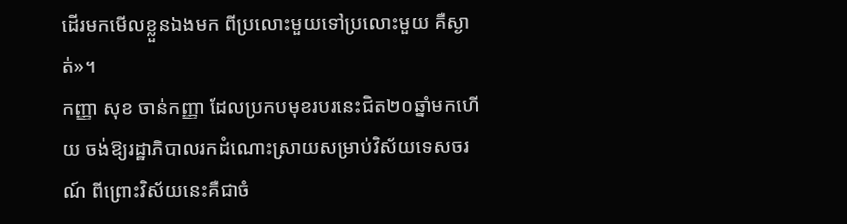ដើរមកមើលខ្លួនឯងមក ពីប្រលោះមួយទៅប្រលោះមួយ គឺស្ងាត់»។
កញ្ញា សុខ ចាន់កញ្ញា ដែលប្រកបមុខរបរនេះជិត២០ឆ្នាំមកហើយ ចង់ឱ្យរដ្ឋាភិបាលរកដំណោះស្រាយសម្រាប់វិស័យទេសចរណ៍ ពីព្រោះវិស័យនេះគឺជាចំ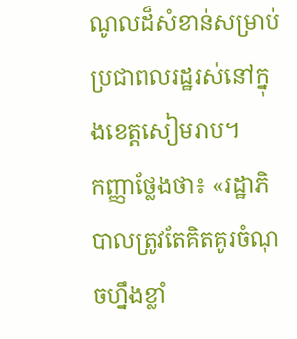ណូលដ៏សំខាន់សម្រាប់ប្រជាពលរដ្ឋរស់នៅក្នុងខេត្តសៀមរាប។
កញ្ញាថ្លែងថា៖ «រដ្ឋាភិបាលត្រូវតែគិតគូរចំណុចហ្នឹងខ្លាំ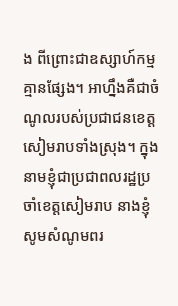ង ពីព្រោះជាឧស្សាហ៍កម្មគ្មានផ្សែង។ អាហ្នឹងគឺជាចំណូលរបស់ប្រជាជនខេត្តសៀមរាបទាំងស្រុង។ ក្នុងនាមខ្ញុំជាប្រជាពលរដ្ឋប្រចាំខេត្តសៀមរាប នាងខ្ញុំសូមសំណូមពរ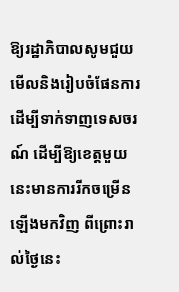ឱ្យរដ្ឋាភិបាលសូមជួយមើលនិងរៀបចំផែនការដើម្បីទាក់ទាញទេសចរណ៍ ដើម្បីឱ្យខេត្តមួយនេះមានការរីកចម្រើនឡើងមកវិញ ពីព្រោះរាល់ថ្ងៃនេះ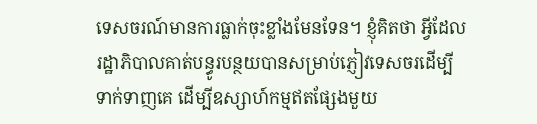ទេសចរណ៍មានការធ្លាក់ចុះខ្លាំងមែនទែន។ ខ្ញុំគិតថា អ្វីដែលរដ្ឋាភិបាលគាត់បន្ធូរបន្ថយបានសម្រាប់ភ្ញៀវទេសចរដើម្បីទាក់ទាញគេ ដើម្បីឧស្សាហ៍កម្មឥតផ្សែងមួយ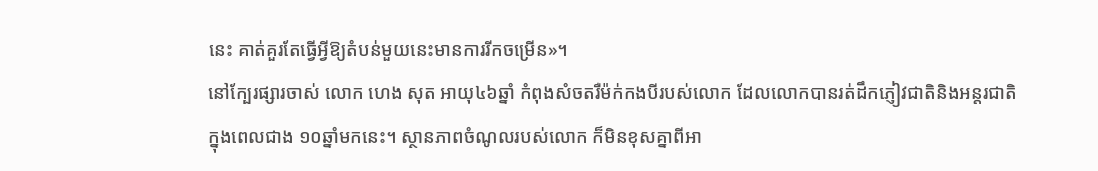នេះ គាត់គួរតែធ្វើអ្វីឱ្យតំបន់មួយនេះមានការរីកចម្រើន»។
នៅក្បែរផ្សារចាស់ លោក ហេង សុត អាយុ៤៦ឆ្នាំ កំពុងសំចតរឺម៉ក់កងបីរបស់លោក ដែលលោកបានរត់ដឹកភ្ញៀវជាតិនិងអន្តរជាតិក្នុងពេលជាង ១០ឆ្នាំមកនេះ។ ស្ថានភាពចំណូលរបស់លោក ក៏មិនខុសគ្នាពីអា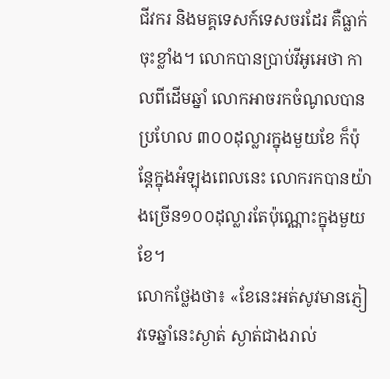ជីវករ និងមគ្គទេសក៍ទេសចរដែរ គឺធ្លាក់ចុះខ្លាំង។ លោកបានប្រាប់វីអូអេថា កាលពីដើមឆ្នាំ លោកអាចរកចំណូលបានប្រហែល ៣០០ដុល្លារក្នុងមួយខែ ក៏ប៉ុន្តែក្នុងអំឡុងពេលនេះ លោករកបានយ៉ាងច្រើន១០០ដុល្លារតែប៉ុណ្ណោះក្នុងមួយខែ។
លោកថ្លែងថា៖ «ខែនេះអត់សូវមានភ្ញៀវទេឆ្នាំនេះស្ងាត់ ស្ងាត់ជាងរាល់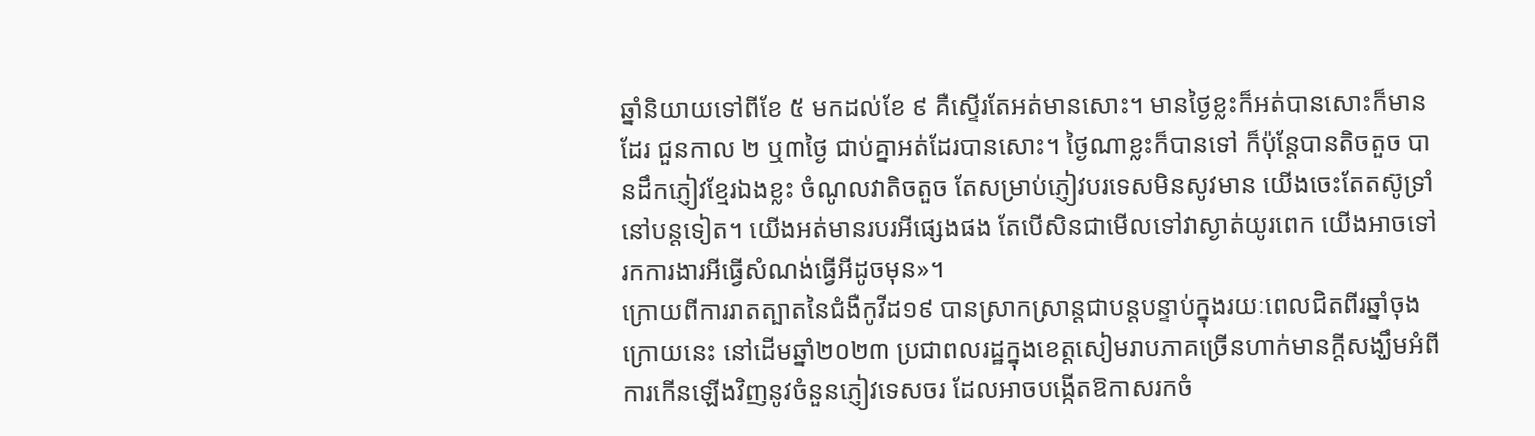ឆ្នាំនិយាយទៅពីខែ ៥ មកដល់ខែ ៩ គឺស្ទើរតែអត់មានសោះ។ មានថ្ងៃខ្លះក៏អត់បានសោះក៏មានដែរ ជួនកាល ២ ឬ៣ថ្ងៃ ជាប់គ្នាអត់ដែរបានសោះ។ ថ្ងៃណាខ្លះក៏បានទៅ ក៏ប៉ុន្តែបានតិចតួច បានដឹកភ្ញៀវខ្មែរឯងខ្លះ ចំណូលវាតិចតួច តែសម្រាប់ភ្ញៀវបរទេសមិនសូវមាន យើងចេះតែតស៊ូទ្រាំនៅបន្តទៀត។ យើងអត់មានរបរអីផ្សេងផង តែបើសិនជាមើលទៅវាស្ងាត់យូរពេក យើងអាចទៅរកការងារអីធ្វើសំណង់ធ្វើអីដូចមុន»។
ក្រោយពីការរាតត្បាតនៃជំងឺកូវីដ១៩ បានស្រាកស្រាន្តជាបន្តបន្ទាប់ក្នុងរយៈពេលជិតពីរឆ្នាំចុងក្រោយនេះ នៅដើមឆ្នាំ២០២៣ ប្រជាពលរដ្ឋក្នុងខេត្តសៀមរាបភាគច្រើនហាក់មានក្តីសង្ឃឹមអំពីការកើនឡើងវិញនូវចំនួនភ្ញៀវទេសចរ ដែលអាចបង្កើតឱកាសរកចំ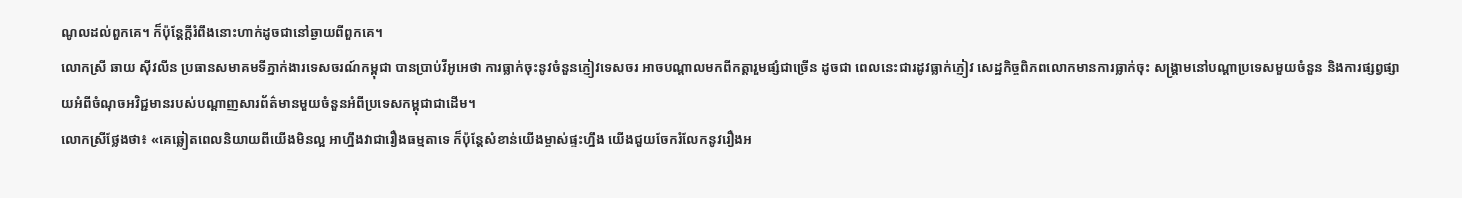ណូលដល់ពួកគេ។ ក៏ប៉ុន្តែក្តីរំពឹងនោះហាក់ដូចជានៅឆ្ងាយពីពួកគេ។
លោកស្រី ឆាយ ស៊ីវលីន ប្រធានសមាគមទីភ្នាក់ងារទេសចរណ៍កម្ពុជា បានប្រាប់វីអូអេថា ការធ្លាក់ចុះនូវចំនួនភ្ញៀវទេសចរ អាចបណ្តាលមកពីកត្តារួមផ្សំជាច្រើន ដូចជា ពេលនេះជារដូវធ្លាក់ភ្ញៀវ សេដ្ឋកិច្ចពិភពលោកមានការធ្លាក់ចុះ សង្គ្រាមនៅបណ្តាប្រទេសមួយចំនួន និងការផ្សព្វផ្សាយអំពីចំណុចអវិជ្ជមានរបស់បណ្តាញសារព័ត៌មានមួយចំនួនអំពីប្រទេសកម្ពុជាជាដើម។
លោកស្រីថ្លែងថា៖ «គេឆ្លៀតពេលនិយាយពីយើងមិនល្អ អាហ្នឹងវាជារឿងធម្មតាទេ ក៏ប៉ុន្តែសំខាន់យើងម្ចាស់ផ្ទះហ្នឹង យើងជួយចែករំលែកនូវរឿងអ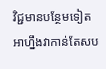វិជ្ជមានបន្ថែមទៀត អាហ្នឹងវាកាន់តែសប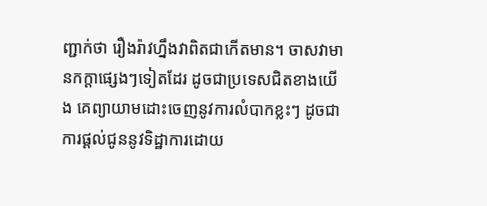ញ្ជាក់ថា រឿងរ៉ាវហ្នឹងវាពិតជាកើតមាន។ ចាសវាមានកក្តាផ្សេងៗទៀតដែរ ដូចជាប្រទេសជិតខាងយើង គេព្យាយាមដោះចេញនូវការលំបាកខ្លះៗ ដូចជាការផ្តល់ជូននូវទិដ្ឋាការដោយ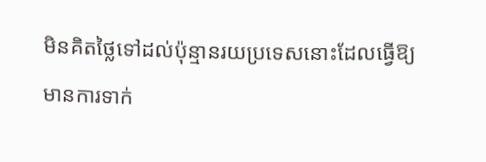មិនគិតថ្លៃទៅដល់ប៉ុន្មានរយប្រទេសនោះដែលធ្វើឱ្យមានការទាក់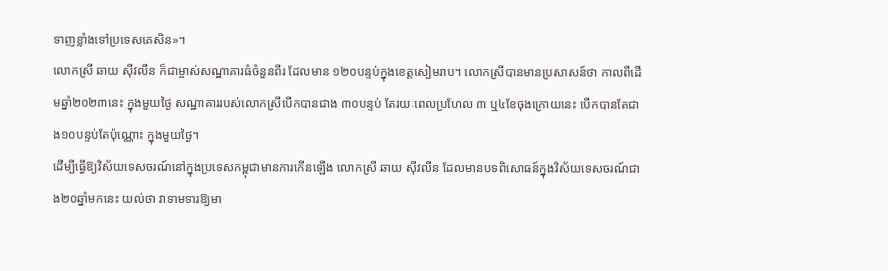ទាញខ្លាំងទៅប្រទេសគេសិន»។
លោកស្រី ឆាយ ស៊ីវលីន ក៏ជាម្ចាស់សណ្ឋាគារធំចំនួនពីរ ដែលមាន ១២០បន្ទប់ក្នុងខេត្តសៀមរាប។ លោកស្រីបានមានប្រសាសន៍ថា កាលពីដើមឆ្នាំ២០២៣នេះ ក្នុងមួយថ្ងៃ សណ្ឋាគាររបស់លោកស្រីបើកបានជាង ៣០បន្ទប់ តែរយៈពេលប្រហែល ៣ ឬ៤ខែចុងក្រោយនេះ បើកបានតែជាង១០បន្ទប់តែប៉ុណ្ណោះ ក្នុងមួយថ្ងៃ។
ដើម្បីធ្វើឱ្យវិស័យទេសចរណ៍នៅក្នុងប្រទេសកម្ពុជាមានការកើនឡើង លោកស្រី ឆាយ ស៊ីវលីន ដែលមានបទពិសោធន៍ក្នុងវិស័យទេសចរណ៍ជាង២០ឆ្នាំមកនេះ យល់ថា វាទាមទារឱ្យមា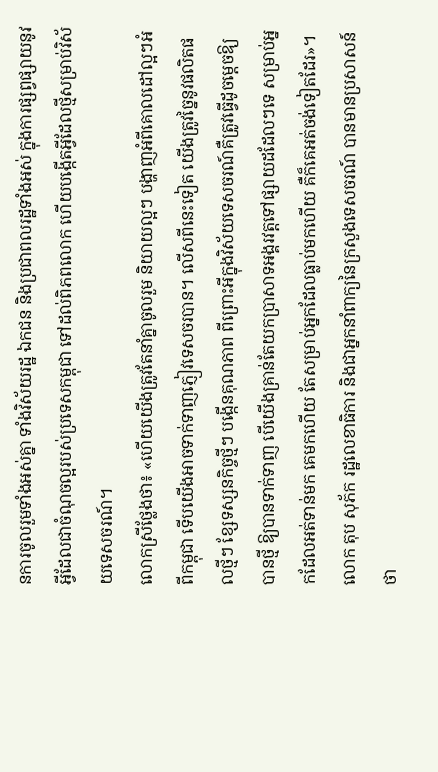នការចូលរួមទាំងអស់គ្នា ទាំងវិស័យរដ្ឋ ឯកជន និងប្រជាពលរដ្ឋទាំងអស់ ក្នុងការផ្សព្វផ្សាយនូវអ្វីដែលជាចំណុចល្អរបស់ប្រទេសកម្ពុជា ទៅដល់ពិភពលោក ហើយបង្កើតអ្វីដែលថ្មីសម្រាប់វិស័យទេសចរណ៍។
លោកស្រីថ្លែងថា៖ «ហើយយើងត្រូវតែនាំគ្នាចូលរួម និយាយល្អៗ បង្ហាញអំពីគោលដៅល្អៗអំពីកម្ពុជា ទើបយើងអាចទាក់ទាញភ្ញៀវទេសចរបាន។ លើសពីនេះទៀត យើងត្រូវច្នៃនូវផលិតផលថ្មីៗ ខ្សែទស្សនកិច្ចថ្មីៗ បង្កើនគុណភាព ពីព្រោះអីក្នុងវិស័យទេសចរណ៍គឺត្រូវធ្វើដូចម្តេចឱ្យបានថ្មី ឱ្យបានទាក់ទាញ បើយើងគ្រាន់តែយកប្រាសាទអង្គរវត្តទៅផ្សាយដដែលៗទេ សម្រាប់អ្នកដែលអត់ទាន់មក គេមកហើយ តែសម្រាប់អ្នកដែលធ្លាប់មកហើយ គឺក៏គេអត់ចង់ទៀតដែរ»។
លោក តុប សុភ័ក រដ្ឋលេខាធិការ និងជាអ្នកនាំពាក្យនៃក្រសួងទេសចរណ៍ បានមានប្រសាសន៍ថា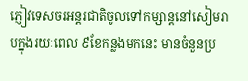ភ្ញៀវទេសចរអន្តរជាតិចូលទៅកម្សាន្តនៅសៀមរាបក្នុងរយៈពេល ៩ខែកន្លងមកនេះ មានចំនួនប្រ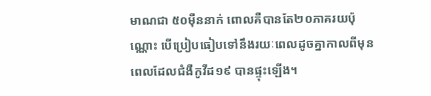មាណជា ៥០ម៉ឺននាក់ ពោលគឺបានតែ២០ភាគរយប៉ុណ្ណោះ បើប្រៀបធៀបទៅនឹងរយៈពេលដូចគ្នាកាលពីមុនពេលដែលជំងឺកូវីដ១៩ បានផ្ទុះឡើង។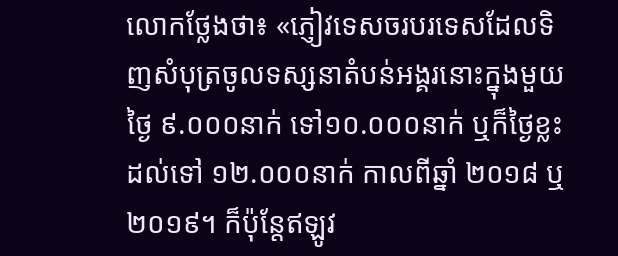លោកថ្លែងថា៖ «ភ្ញៀវទេសចរបរទេសដែលទិញសំបុត្រចូលទស្សនាតំបន់អង្គរនោះក្នុងមួយថ្ងៃ ៩.០០០នាក់ ទៅ១០.០០០នាក់ ឬក៏ថ្ងៃខ្លះដល់ទៅ ១២.០០០នាក់ កាលពីឆ្នាំ ២០១៨ ឬ ២០១៩។ ក៏ប៉ុន្តែឥឡូវ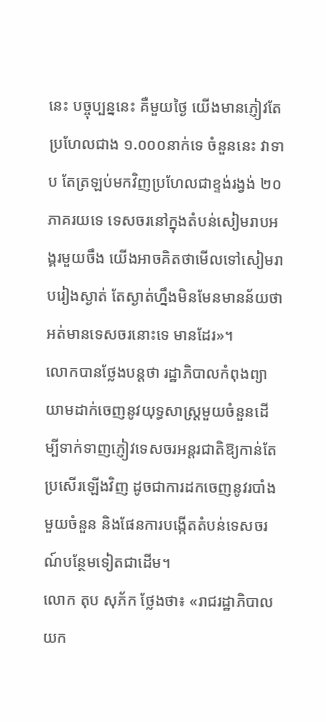នេះ បច្ចុប្បន្ននេះ គឺមួយថ្ងៃ យើងមានភ្ញៀវតែប្រហែលជាង ១.០០០នាក់ទេ ចំនួននេះ វាទាប តែត្រឡប់មកវិញប្រហែលជាខ្ទង់រង្វង់ ២០ភាគរយទេ ទេសចរនៅក្នុងតំបន់សៀមរាបអង្គរមួយចឹង យើងអាចគិតថាមើលទៅសៀមរាបរៀងស្ងាត់ តែស្ងាត់ហ្នឹងមិនមែនមានន័យថា អត់មានទេសចរនោះទេ មានដែរ»។
លោកបានថ្លែងបន្តថា រដ្ឋាភិបាលកំពុងព្យាយាមដាក់ចេញនូវយុទ្ធសាស្រ្តមួយចំនួនដើម្បីទាក់ទាញភ្ញៀវទេសចរអន្តរជាតិឱ្យកាន់តែប្រសើរឡើងវិញ ដូចជាការដកចេញនូវរបាំងមួយចំនួន និងផែនការបង្កើតតំបន់ទេសចរណ៍បន្ថែមទៀតជាដើម។
លោក តុប សុភ័ក ថ្លែងថា៖ «រាជរដ្ឋាភិបាលយក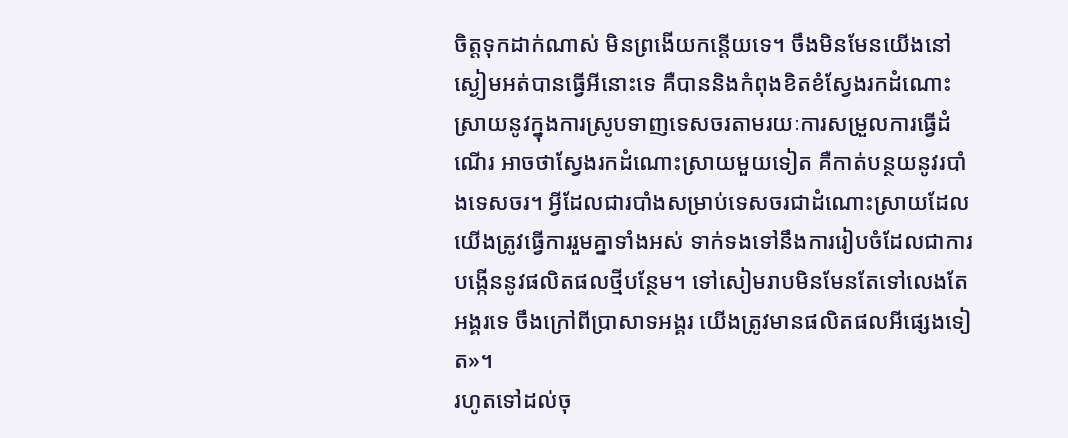ចិត្តទុកដាក់ណាស់ មិនព្រងើយកន្តើយទេ។ ចឹងមិនមែនយើងនៅស្ងៀមអត់បានធ្វើអីនោះទេ គឺបាននិងកំពុងខិតខំស្វែងរកដំណោះស្រាយនូវក្នុងការស្រូបទាញទេសចរតាមរយៈការសម្រួលការធ្វើដំណើរ អាចថាស្វែងរកដំណោះស្រាយមួយទៀត គឺកាត់បន្ថយនូវរបាំងទេសចរ។ អ្វីដែលជារបាំងសម្រាប់ទេសចរជាដំណោះស្រាយដែលយើងត្រូវធ្វើការរួមគ្នាទាំងអស់ ទាក់ទងទៅនឹងការរៀបចំដែលជាការបង្កើននូវផលិតផលថ្មីបន្ថែម។ ទៅសៀមរាបមិនមែនតែទៅលេងតែអង្គរទេ ចឹងក្រៅពីប្រាសាទអង្គរ យើងត្រូវមានផលិតផលអីផ្សេងទៀត»។
រហូតទៅដល់ចុ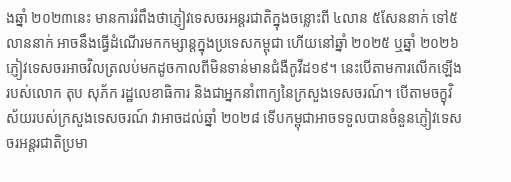ងឆ្នាំ ២០២៣នេះ មានការរំពឹងថាភ្ញៀវទេសចរអន្តរជាតិក្នុងចន្លោះពី ៤លាន ៥សែននាក់ ទៅ៥លាននាក់ អាចនឹងធ្វើដំណើរមកកម្សាន្តក្នុងប្រទេសកម្ពុជា ហើយនៅឆ្នាំ ២០២៥ ឬឆ្នាំ ២០២៦ ភ្ញៀវទេសចរអាចវិលត្រលប់មកដូចកាលពីមិនទាន់មានជំងឺកូវីដ១៩។ នេះបើតាមការលើកឡើងរបស់លោក តុប សុភ័ក រដ្ឋលេខាធិការ និងជាអ្នកនាំពាក្យនៃក្រសួងទេសចរណ៍។ បើតាមចក្ខុវិស័យរបស់ក្រសួងទេសចរណ៍ វាអាចដល់ឆ្នាំ ២០២៨ ទើបកម្ពុជាអាចទទួលបានចំនួនភ្ញៀវទេសចរអន្តរជាតិប្រមា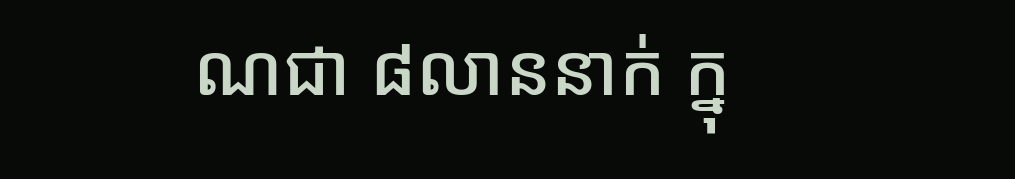ណជា ៨លាននាក់ ក្នុ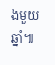ងមួយឆ្នាំ៕